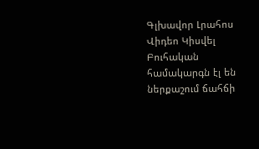Գլխավոր Լրահոս Վիդեո Կիսվել
Բուհական համակարգն էլ են ներքաշում ճահճի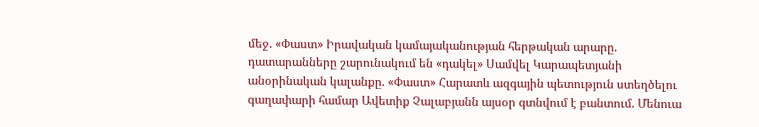մեջ. «Փաստ» Իրավական կամայականության հերթական արարը. դատարանները շարունակում են «դակել» Սամվել Կարապետյանի անօրինական կալանքը. «Փաստ» Հարատև ազգային պետություն ստեղծելու գաղափարի համար Ավետիք Չալաբյանն այսօր գտնվում է բանտում. Մենուա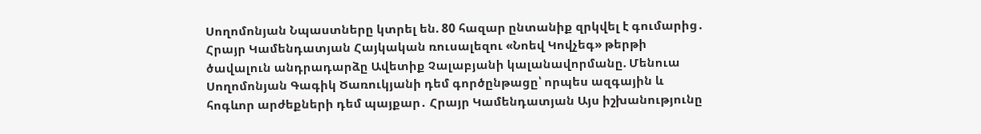Սողոմոնյան Նպաստները կտրել են. 80 հազար ընտանիք զրկվել է գումարից․ Հրայր Կամենդատյան Հայկական ռուսալեզու «Նոեվ Կովչեգ» թերթի ծավալուն անդրադարձը Ավետիք Չալաբյանի կալանավորմանը. Մենուա Սողոմոնյան Գագիկ Ծառուկյանի դեմ գործընթացը՝ որպես ազգային և հոգևոր արժեքների դեմ պայքար․ Հրայր Կամենդատյան Այս իշխանությունը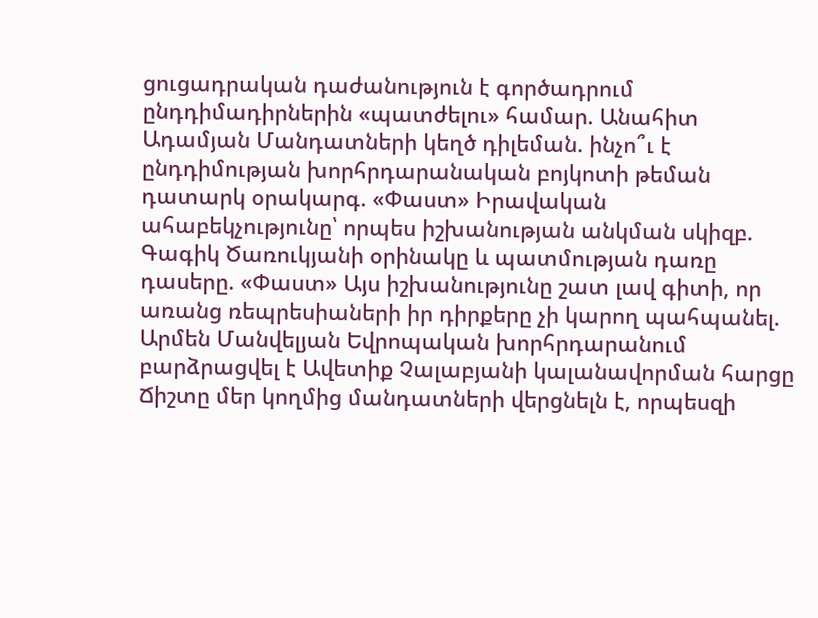ցուցադրական դաժանություն է գործադրում ընդդիմադիրներին «պատժելու» համար. Անահիտ Ադամյան Մանդատների կեղծ դիլեման. ինչո՞ւ է ընդդիմության խորհրդարանական բոյկոտի թեման դատարկ օրակարգ. «Փաստ» Իրավական ահաբեկչությունը՝ որպես իշխանության անկման սկիզբ. Գագիկ Ծառուկյանի օրինակը և պատմության դառը դասերը. «Փաստ» Այս իշխանությունը շատ լավ գիտի, որ առանց ռեպրեսիաների իր դիրքերը չի կարող պահպանել. Արմեն Մանվելյան Եվրոպական խորհրդարանում բարձրացվել է Ավետիք Չալաբյանի կալանավորման հարցը Ճիշտը մեր կողմից մանդատների վերցնելն է, որպեսզի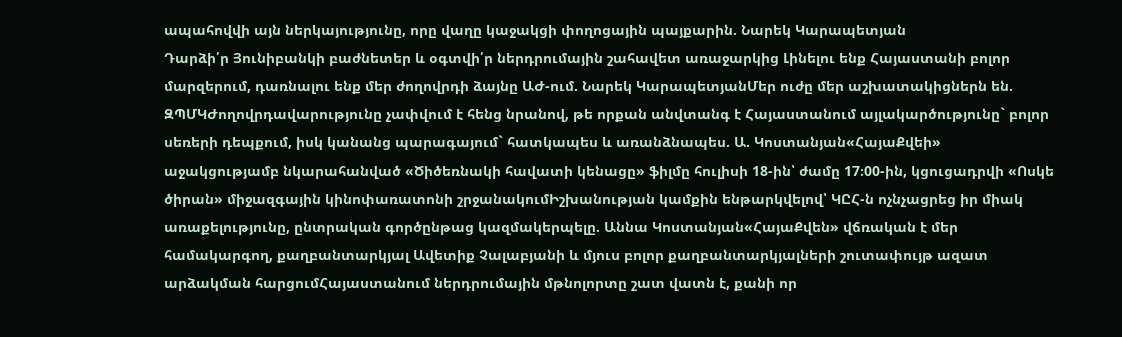ապահովվի այն ներկայությունը, որը վաղը կաջակցի փողոցային պայքարին. Նարեկ Կարապետյան
Դարձի՛ր Յունիբանկի բաժնետեր և օգտվի՛ր ներդրումային շահավետ առաջարկից Լինելու ենք Հայաստանի բոլոր մարզերում, դառնալու ենք մեր ժողովրդի ձայնը ԱԺ-ում. Նարեկ ԿարապետյանՄեր ուժը մեր աշխատակիցներն են. ԶՊՄԿԺողովրդավարությունը չափվում է հենց նրանով, թե որքան անվտանգ է Հայաստանում այլակարծությունը` բոլոր սեռերի դեպքում, իսկ կանանց պարագայում` հատկապես և առանձնապես. Ա. Կոստանյան«ՀայաՔվեի» աջակցությամբ նկարահանված «Ծիծեռնակի հավատի կենացը» ֆիլմը հուլիսի 18-ին՝ ժամը 17։00-ին, կցուցադրվի «Ոսկե ծիրան» միջազգային կինոփառատոնի շրջանակումԻշխանության կամքին ենթարկվելով՝ ԿԸՀ-ն ոչնչացրեց իր միակ առաքելությունը, ընտրական գործընթաց կազմակերպելը. Աննա Կոստանյան«ՀայաՔվեն» վճռական է մեր համակարգող, քաղբանտարկյալ Ավետիք Չալաբյանի և մյուս բոլոր քաղբանտարկյալների շուտափույթ ազատ արձակման հարցումՀայաստանում ներդրումային մթնոլորտը շատ վատն է, քանի որ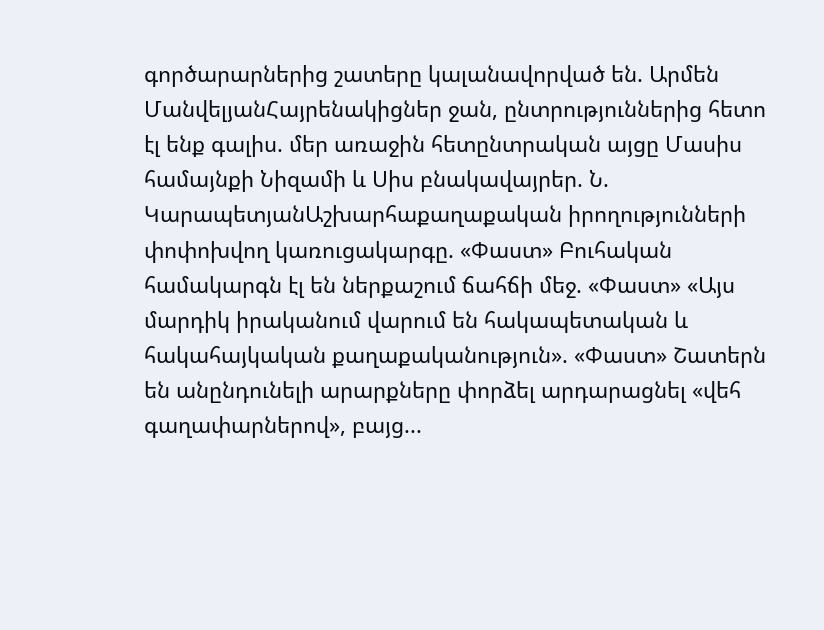գործարարներից շատերը կալանավորված են. Արմեն ՄանվելյանՀայրենակիցներ ջան, ընտրություններից հետո էլ ենք գալիս. մեր առաջին հետընտրական այցը Մասիս համայնքի Նիզամի և Սիս բնակավայրեր. Ն. ԿարապետյանԱշխարհաքաղաքական իրողությունների փոփոխվող կառուցակարգը. «Փաստ» Բուհական համակարգն էլ են ներքաշում ճահճի մեջ. «Փաստ» «Այս մարդիկ իրականում վարում են հակապետական և հակահայկական քաղաքականություն». «Փաստ» Շատերն են անընդունելի արարքները փորձել արդարացնել «վեհ գաղափարներով», բայց...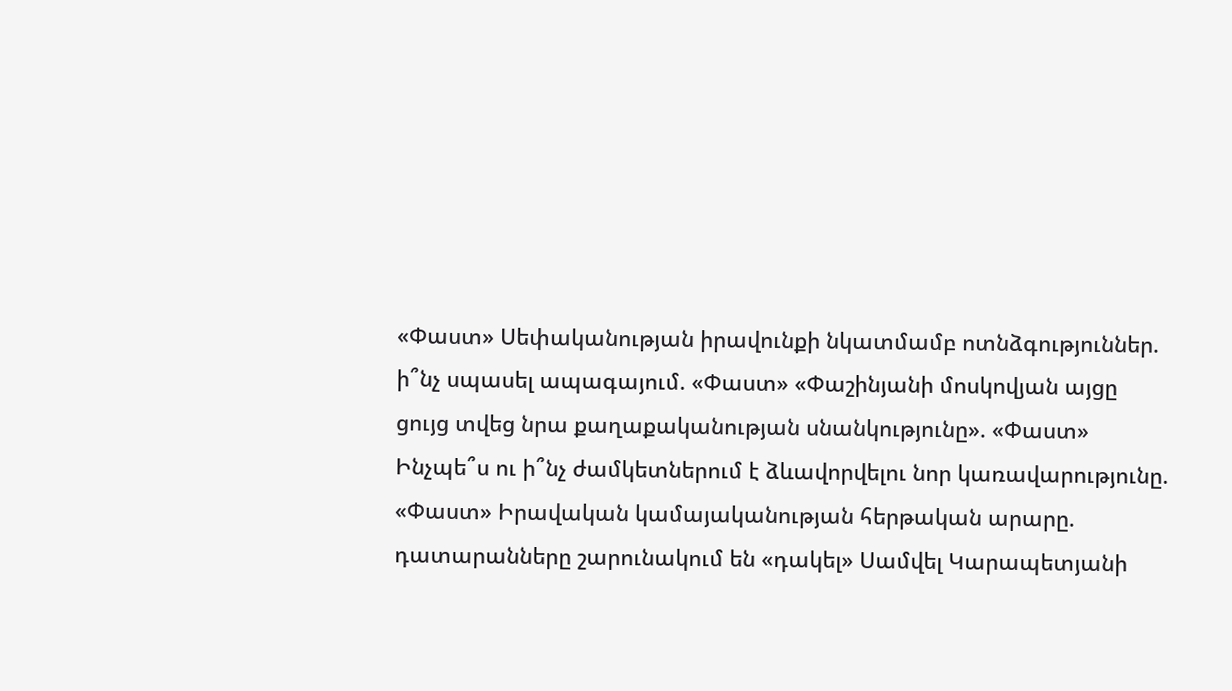«Փաստ» Սեփականության իրավունքի նկատմամբ ոտնձգություններ. ի՞նչ սպասել ապագայում. «Փաստ» «Փաշինյանի մոսկովյան այցը ցույց տվեց նրա քաղաքականության սնանկությունը». «Փաստ» Ինչպե՞ս ու ի՞նչ ժամկետներում է ձևավորվելու նոր կառավարությունը. «Փաստ» Իրավական կամայականության հերթական արարը. դատարանները շարունակում են «դակել» Սամվել Կարապետյանի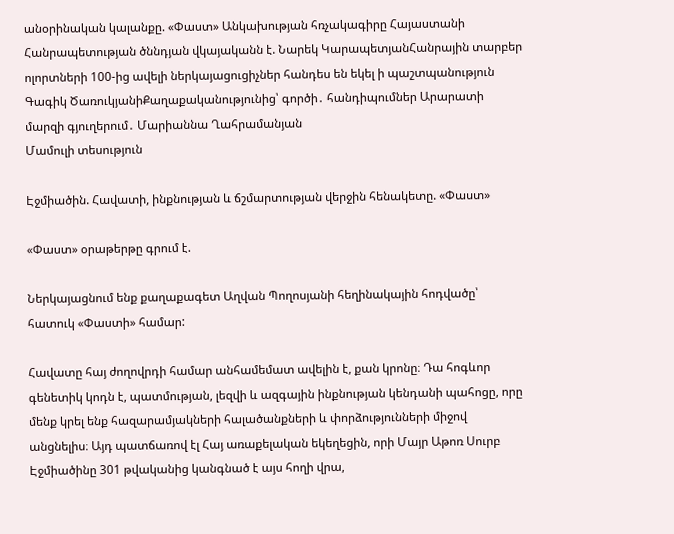անօրինական կալանքը. «Փաստ» Անկախության հռչակագիրը Հայաստանի Հանրապետության ծննդյան վկայականն է. Նարեկ ԿարապետյանՀանրային տարբեր ոլորտների 100-ից ավելի ներկայացուցիչներ հանդես են եկել ի պաշտպանություն Գագիկ ԾառուկյանիՔաղաքականությունից՝ գործի․ հանդիպումներ Արարատի մարզի գյուղերում․ Մարիաննա Ղահրամանյան
Մամուլի տեսություն

Էջմիածին. Հավատի, ինքնության և ճշմարտության վերջին հենակետը. «Փաստ»

«Փաստ» օրաթերթը գրում է.

Ներկայացնում ենք քաղաքագետ Աղվան Պողոսյանի հեղինակային հոդվածը՝ հատուկ «Փաստի» համար:

Հավատը հայ ժողովրդի համար անհամեմատ ավելին է, քան կրոնը։ Դա հոգևոր գենետիկ կոդն է, պատմության, լեզվի և ազգային ինքնության կենդանի պահոցը, որը մենք կրել ենք հազարամյակների հալածանքների և փորձությունների միջով անցնելիս։ Այդ պատճառով էլ Հայ առաքելական եկեղեցին, որի Մայր Աթոռ Սուրբ Էջմիածինը 301 թվականից կանգնած է այս հողի վրա,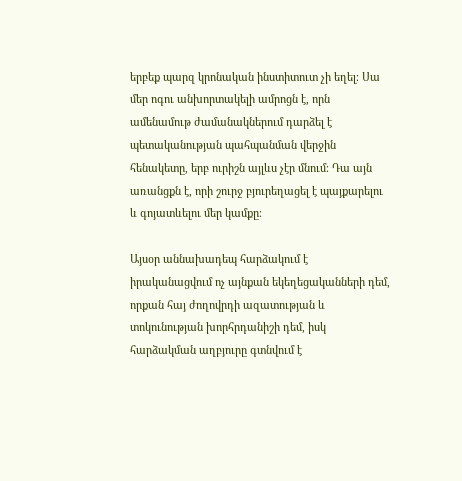երբեք պարզ կրոնական ինստիտուտ չի եղել։ Սա մեր ոգու անխորտակելի ամրոցն է, որն ամենամութ ժամանակներում դարձել է պետականության պահպանման վերջին հենակետը, երբ ուրիշն այլևս չէր մնում։ Դա այն առանցքն է, որի շուրջ բյուրեղացել է պայքարելու և գոյատևելու մեր կամքը։

Այսօր աննախադեպ հարձակում է իրականացվում ոչ այնքան եկեղեցականների դեմ, որքան հայ ժողովրդի ազատության և տոկունության խորհրդանիշի դեմ, իսկ հարձակման աղբյուրը գտնվում է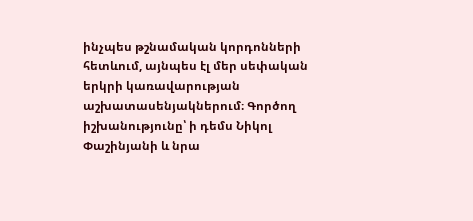ինչպես թշնամական կորդոնների հետևում, այնպես էլ մեր սեփական երկրի կառավարության աշխատասենյակներում։ Գործող իշխանությունը՝ ի դեմս Նիկոլ Փաշինյանի և նրա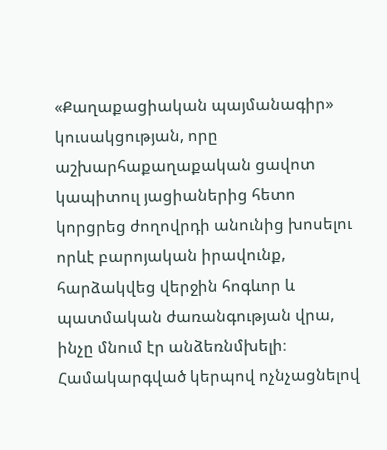«Քաղաքացիական պայմանագիր» կուսակցության, որը աշխարհաքաղաքական ցավոտ կապիտուլ յացիաներից հետո կորցրեց ժողովրդի անունից խոսելու որևէ բարոյական իրավունք, հարձակվեց վերջին հոգևոր և պատմական ժառանգության վրա, ինչը մնում էր անձեռնմխելի։ Համակարգված կերպով ոչնչացնելով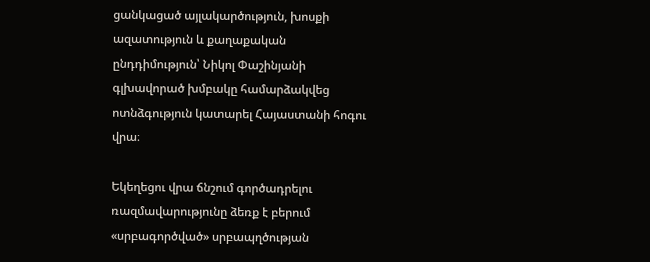ցանկացած այլակարծություն, խոսքի ազատություն և քաղաքական ընդդիմություն՝ Նիկոլ Փաշինյանի գլխավորած խմբակը համարձակվեց ոտնձգություն կատարել Հայաստանի հոգու վրա։

Եկեղեցու վրա ճնշում գործադրելու ռազմավարությունը ձեռք է բերում «սրբագործված» սրբապղծության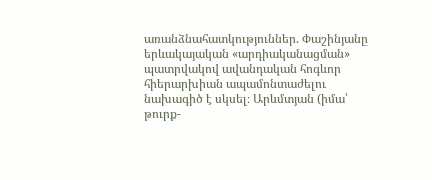առանձնահատկություններ. Փաշինյանը երևակայական «արդիականացման» պատրվակով ավանդական հոգևոր հիերարխիան ապամոնտաժելու նախագիծ է սկսել։ Արևմտյան (իմա՝ թուրք-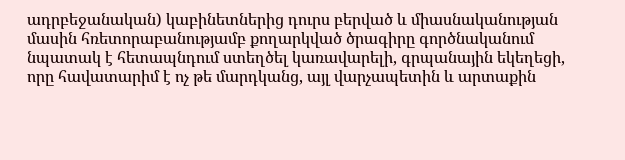ադրբեջանական) կաբինետներից դուրս բերված և միասնականության մասին հռետորաբանությամբ քողարկված ծրագիրը գործնականում նպատակ է հետապնդում ստեղծել կառավարելի, գրպանային եկեղեցի, որը հավատարիմ է ոչ թե մարդկանց, այլ վարչապետին և արտաքին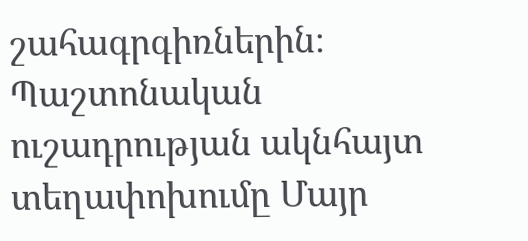շահագրգիռներին։ Պաշտոնական ուշադրության ակնհայտ տեղափոխումը Մայր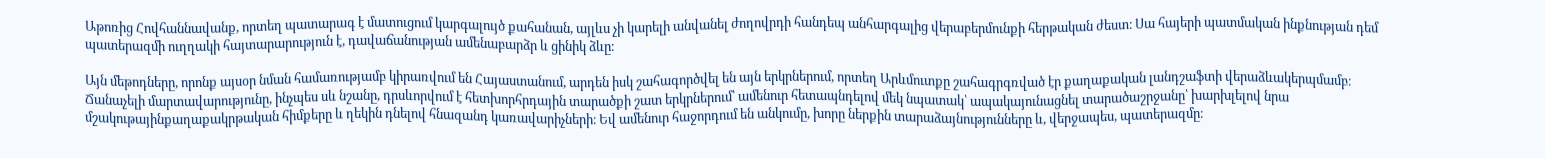Աթոռից Հովհաննավանք, որտեղ պատարագ է մատուցում կարգալույծ քահանան, այլևս չի կարելի անվանել ժողովրդի հանդեպ անհարգալից վերաբերմունքի հերթական ժեստ։ Սա հայերի պատմական ինքնության դեմ պատերազմի ուղղակի հայտարարություն է, դավաճանության ամենաբարձր և ցինիկ ձևը։

Այն մեթոդները, որոնք այսօր նման համառությամբ կիրառվում են Հայաստանում, արդեն իսկ շահագործվել են այն երկրներում, որտեղ Արևմուտքը շահագրգռված էր քաղաքական լանդշաֆտի վերաձևակերպմամբ։ Ճանաչելի մարտավարությունը, ինչպես սև նշանը, դրսևորվում է հետխորհրդային տարածքի շատ երկրներում՝ ամենուր հետապնդելով մեկ նպատակ՝ ապակայունացնել տարածաշրջանը՝ խարխլելով նրա մշակութայինքաղաքակրթական հիմքերը և ղեկին դնելով հնազանդ կառավարիչների։ Եվ ամենուր հաջորդում են անկումը, խորը ներքին տարաձայնությունները և, վերջապես, պատերազմը։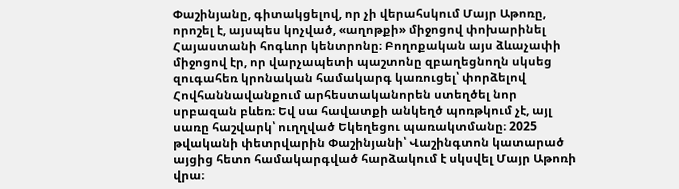Փաշինյանը, գիտակցելով, որ չի վերահսկում Մայր Աթոռը, որոշել է, այսպես կոչված, «աղոթքի» միջոցով փոխարինել Հայաստանի հոգևոր կենտրոնը։ Բողոքական այս ձևաչափի միջոցով էր, որ վարչապետի պաշտոնը զբաղեցնողն սկսեց զուգահեռ կրոնական համակարգ կառուցել՝ փորձելով Հովհաննավանքում արհեստականորեն ստեղծել նոր սրբազան բևեռ։ Եվ սա հավատքի անկեղծ պոռթկում չէ, այլ սառը հաշվարկ՝ ուղղված Եկեղեցու պառակտմանը։ 2025 թվականի փետրվարին Փաշինյանի՝ Վաշինգտոն կատարած այցից հետո համակարգված հարձակում է սկսվել Մայր Աթոռի վրա։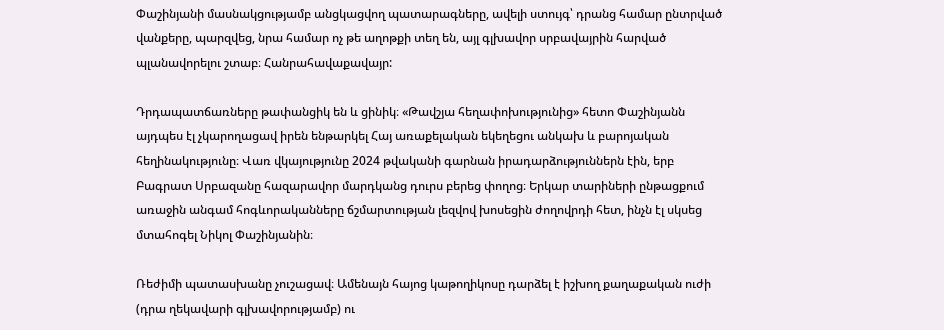Փաշինյանի մասնակցությամբ անցկացվող պատարագները, ավելի ստույգ՝ դրանց համար ընտրված վանքերը, պարզվեց, նրա համար ոչ թե աղոթքի տեղ են, այլ գլխավոր սրբավայրին հարված պլանավորելու շտաբ։ Հանրահավաքավայր:

Դրդապատճառները թափանցիկ են և ցինիկ։ «Թավշյա հեղափոխությունից» հետո Փաշինյանն այդպես էլ չկարողացավ իրեն ենթարկել Հայ առաքելական եկեղեցու անկախ և բարոյական հեղինակությունը։ Վառ վկայությունը 2024 թվականի գարնան իրադարձություններն էին, երբ Բագրատ Սրբազանը հազարավոր մարդկանց դուրս բերեց փողոց։ Երկար տարիների ընթացքում առաջին անգամ հոգևորականները ճշմարտության լեզվով խոսեցին ժողովրդի հետ, ինչն էլ սկսեց մտահոգել Նիկոլ Փաշինյանին։

Ռեժիմի պատասխանը չուշացավ։ Ամենայն հայոց կաթողիկոսը դարձել է իշխող քաղաքական ուժի (դրա ղեկավարի գլխավորությամբ) ու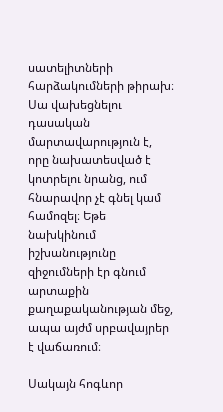սատելիտների հարձակումների թիրախ։ Սա վախեցնելու դասական մարտավարություն է, որը նախատեսված է կոտրելու նրանց, ում հնարավոր չէ գնել կամ համոզել։ Եթե նախկինում իշխանությունը զիջումների էր գնում արտաքին քաղաքականության մեջ, ապա այժմ սրբավայրեր է վաճառում։

Սակայն հոգևոր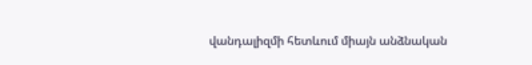վանդալիզմի հետևում միայն անձնական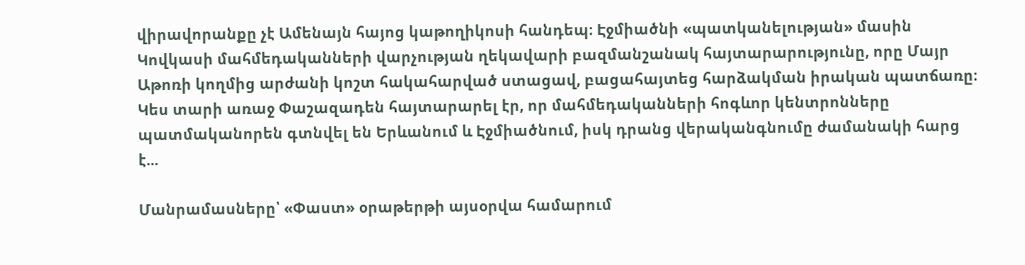վիրավորանքը չէ Ամենայն հայոց կաթողիկոսի հանդեպ։ Էջմիածնի «պատկանելության» մասին Կովկասի մահմեդականների վարչության ղեկավարի բազմանշանակ հայտարարությունը, որը Մայր Աթոռի կողմից արժանի կոշտ հակահարված ստացավ, բացահայտեց հարձակման իրական պատճառը։ Կես տարի առաջ Փաշազադեն հայտարարել էր, որ մահմեդականների հոգևոր կենտրոնները պատմականորեն գտնվել են Երևանում և Էջմիածնում, իսկ դրանց վերականգնումը ժամանակի հարց է...

Մանրամասները՝ «Փաստ» օրաթերթի այսօրվա համարում